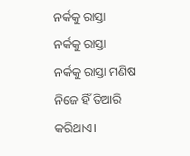ନର୍କକୁ ରାସ୍ତା
ନର୍କକୁ ରାସ୍ତା
ନର୍କକୁ ରାସ୍ତା ମଣିଷ ନିଜେ ହିଁ ତିଆରି କରିଥାଏ।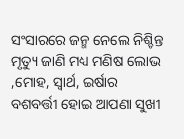ସଂସାରରେ ଜନ୍ମ ନେଲେ ନିଶ୍ଚିନ୍ତ ମୃତ୍ୟୁ ଜାଣି ମଧ୍ୟ ମଣିଷ ଲୋଭ ,ମୋହ, ସ୍ୱାର୍ଥ, ଇର୍ଷାର ବଶବର୍ତ୍ତୀ ହୋଇ ଆପଣା ସୁଖୀ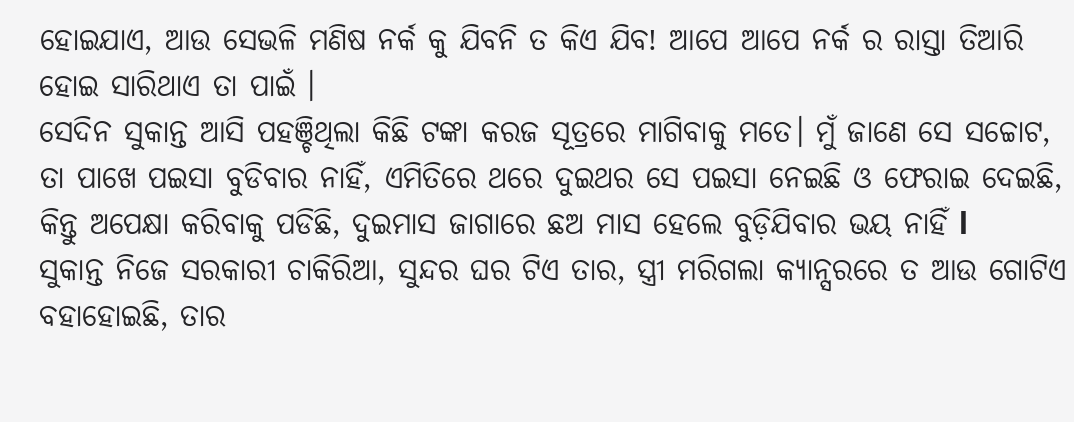ହୋଇଯାଏ, ଆଉ ସେଭଳି ମଣିଷ ନର୍କ କୁ ଯିବନି ତ କିଏ ଯିବ! ଆପେ ଆପେ ନର୍କ ର ରାସ୍ତା ତିଆରି ହୋଇ ସାରିଥାଏ ତା ପାଇଁ ।
ସେଦିନ ସୁକାନ୍ତ ଆସି ପହଞ୍ଚିଥିଲା କିଛି ଟଙ୍କା କରଜ ସୂତ୍ରରେ ମାଗିବାକୁ ମତେ। ମୁଁ ଜାଣେ ସେ ସଚ୍ଚୋଟ, ତା ପାଖେ ପଇସା ବୁଡିବାର ନାହିଁ, ଏମିତିରେ ଥରେ ଦୁଇଥର ସେ ପଇସା ନେଇଛି ଓ ଫେରାଇ ଦେଇଛି, କିନ୍ତୁ ଅପେକ୍ଷା କରିବାକୁ ପଡିଛି, ଦୁଇମାସ ଜାଗାରେ ଛଅ ମାସ ହେଲେ ବୁଡ଼ିଯିବାର ଭୟ ନାହିଁ l
ସୁକାନ୍ତ ନିଜେ ସରକାରୀ ଚାକିରିଆ, ସୁନ୍ଦର ଘର ଟିଏ ତାର, ସ୍ତ୍ରୀ ମରିଗଲା କ୍ୟାନ୍ସରରେ ତ ଆଉ ଗୋଟିଏ ବହାହୋଇଛି, ତାର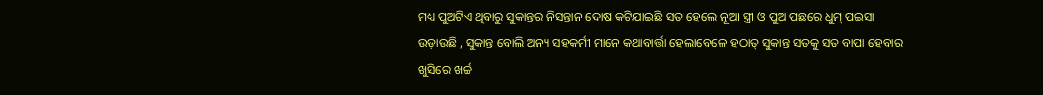ମଧ୍ୟ ପୁଅଟିଏ ଥିବାରୁ ସୁକାନ୍ତର ନିସନ୍ତାନ ଦୋଷ କଟିଯାଇଛି ସତ ହେଲେ ନୂଆ ସ୍ତ୍ରୀ ଓ ପୁଅ ପଛରେ ଧୁମ୍ ପଇସା ଉଡ଼ାଉଛି , ସୁକାନ୍ତ ବୋଲି ଅନ୍ୟ ସହକର୍ମୀ ମାନେ କଥାବାର୍ତ୍ତା ହେଲାବେଳେ ହଠାତ୍ ସୁକାନ୍ତ ସତକୁ ସତ ବାପା ହେବାର ଖୁସିରେ ଖର୍ଚ୍ଚ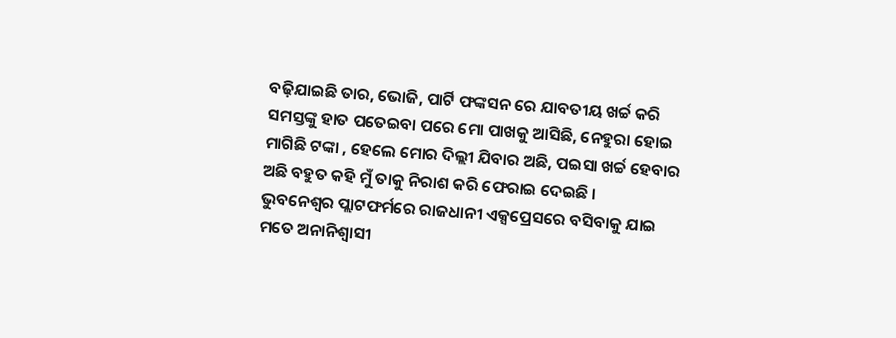ବଢ଼ିଯାଇଛି ତାର, ଭୋଜି, ପାର୍ଟି ଫଙ୍କସନ ରେ ଯାବତୀୟ ଖର୍ଚ୍ଚ କରି ସମସ୍ତଙ୍କୁ ହାତ ପତେଇବା ପରେ ମୋ ପାଖକୁ ଆସିଛି, ନେହୁରା ହୋଇ ମାଗିଛି ଟଙ୍କା , ହେଲେ ମୋର ଦିଲ୍ଲୀ ଯିବାର ଅଛି, ପଇସା ଖର୍ଚ୍ଚ ହେବାର ଅଛି ବହୁତ କହି ମୁଁ ତାକୁ ନିରାଶ କରି ଫେରାଇ ଦେଇଛି ।
ଭୁବନେଶ୍ୱର ପ୍ଲାଟଫର୍ମରେ ରାଜଧାନୀ ଏକ୍ସପ୍ରେସରେ ବସିବାକୁ ଯାଇ ମତେ ଅନାନିଶ୍ୱାସୀ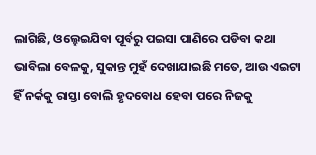ଲାଗିଛି, ଓଲ୍ହେଇଯିବା ପୂର୍ବରୁ ପଇସା ପାଣିରେ ପଡିବା କଥା ଭାବିଲା ବେଳକୁ, ସୁକାନ୍ତ ମୁହଁ ଦେଖାଯାଇଛି ମତେ, ଆଉ ଏଇଟା ହିଁ ନର୍କକୁ ରାସ୍ତା ବୋଲି ହୃଦବୋଧ ହେବା ପରେ ନିଜକୁ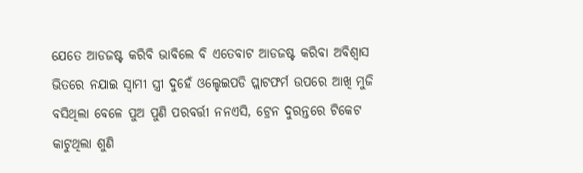ଯେତେ ଆଡଜଷ୍ଟ କରିବି ଭାବିଲେ ବି ଏତେବାଟ ଆଡଜଷ୍ଟ କରିବା ଅବିଶ୍ବାସ ଭିତରେ ନଯାଇ ସ୍ବାମୀ ସ୍ତ୍ରୀ ଦୁହେଁ ଓଲ୍ହେଇପଡି ପ୍ଲାଟଫର୍ମ ଉପରେ ଆଖି ମୁଜି ବସିଥିଲା ବେଳେ ପୁଅ ପୁଣି ପରବର୍ତ୍ତୀ ନନଏସି, ଟ୍ରେନ ଦୁରନ୍ତରେ ଟିକେଟ କାଟୁଥିଲା ଶୁଣି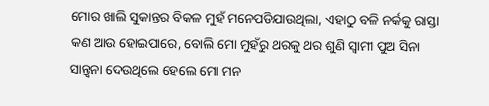ମୋର ଖାଲି ସୁକାନ୍ତର ବିକଳ ମୁହଁ ମନେପଡିଯାଉଥିଲା, ଏହାଠୁ ବଳି ନର୍କକୁ ରାସ୍ତା କଣ ଆଉ ହୋଇପାରେ, ବୋଲି ମୋ ମୁହଁରୁ ଥରକୁ ଥର ଶୁଣି ସ୍ବାମୀ ପୁଅ ସିନା ସାନ୍ତ୍ଵନା ଦେଉଥିଲେ ହେଲେ ମୋ ମନ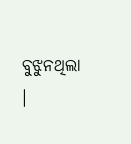ବୁଝୁନଥିଲା ।